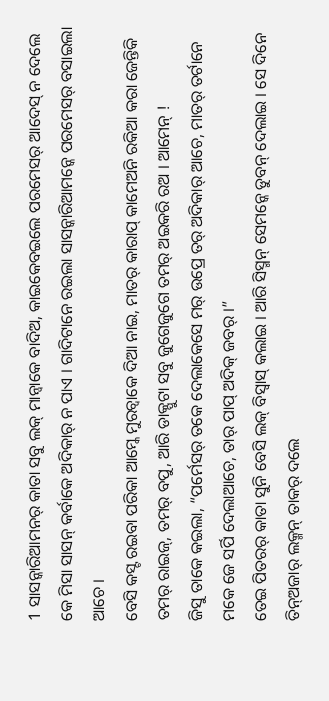1 ସାସନ୍କାରିଆମନର୍ କାତା ସବୁ ଲକ୍ ମାନ୍ବାକେ ବାଦିଅ, କାଇକେବଇଲେ ପରମେସର୍ ଆଦେସ୍ ନ ଦେଲେ କେ ମିସା ସାସନ୍ କର୍ବାକେ ଅଦିକାର୍ ନ ପାଏ । ଗାଦିଟାନେ ରଇଲା ସାସନ୍କାରିଆମନ୍କେ ପରମେସର୍ ବସାଇଲା ଆଚେ ।
ବେସି କସ୍ଟ ରଇବା ପରିକା ଆମ୍କେ ମୁରଚ୍ବାକେ ଦିଆ ନାଇ, ମାତର୍ କାରାପ୍ କାମେଅନି ରକିଆ କରା ଜେନ୍ତିକି ତମର୍ ରାଇଜ୍, ତମର୍ ବପୁ, ଆରି ଡାକ୍ପୁଟା ସବୁ ଜୁଗେଜୁଗେ ତମର୍ ଅଇକରି ରଅ । ଆମେନ୍ !
ଜିସୁ ତାକେ କଇଲା, “ପର୍ମେସର୍ ତକେ ଦେଲାକେସେ ମର୍ ଉପ୍ରେ ତର୍ ଅଦିକାର୍ ଆଚେ, ମାତର୍ ତର୍ଟାନେ ମକେ ଜେ ସର୍ପି ଦେଲାଆଚେ, ତାର୍ ପାପ୍ ଅଦିକ୍ ଜବର୍ ।”
ତେଇ ପିତରର୍ କାତା ସୁନି ବେସି ଲକ୍ ବିସ୍ବାସ୍ କଲାଇ । ଆରି ସିସ୍ମନ୍ ସେମନ୍କେ ଡୁବନ୍ ଦେଲାଇ । ସେ ଦିନେ ତିନ୍ଅଜାର୍ ଲକ୍ମନ୍ ତାକର୍ ଦଲେ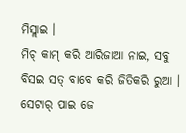ମିସ୍ଲାଇ ।
ମିଚ୍ କାମ୍ କରି ଆରିଜାଆ ନାଇ, ସବୁ ବିସଇ ସତ୍ ବାବେ କରି ଜିତିକରି ରୁଆ ।
ସେଟାର୍ ପାଇ ଜେ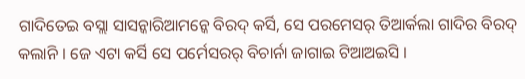ଗାଦିତେଇ ବସ୍ଲା ସାସନ୍କାରିଆମନ୍କେ ବିରଦ୍ କର୍ସି, ସେ ପରମେସର୍ ତିଆର୍କଲା ଗାଦିର ବିରଦ୍ କଲାନି । ଜେ ଏଟା କର୍ସି ସେ ପର୍ମେସରର୍ ବିଚାର୍ନା ଜାଗାଇ ଟିଆଅଇସି ।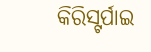କିରିସ୍ଟର୍ପାଇ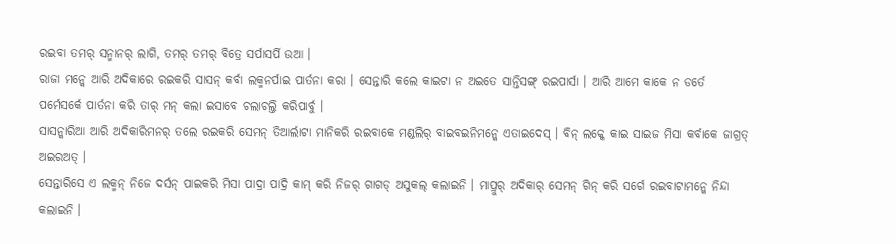ରଇବା ତମର୍ ସନ୍ମାନର୍ ଲାଗି, ତମର୍ ତମର୍ ବିତ୍ରେ ସର୍ପାସର୍ପି ଉଆ ।
ରାଜା ମନ୍କେ ଆରି ଅଦିକାରେ ରଇକରି ସାସନ୍ କର୍ବା ଲକ୍ମନର୍ପାଇ ପାର୍ତନା କରା । ସେନ୍ତାରି କଲେ କାଇଟା ନ ଅଇତେ ସାନ୍ତିସଙ୍ଗ୍ ରଇପାର୍ସା । ଆରି ଆମେ କାକେ ନ ଡର୍ତେ ପର୍ମେସର୍କେ ପାର୍ତନା କରି ତାର୍ ମନ୍ କଲା ଇସାବେ ଚଲାଚଲ୍ତି କରିପାର୍ବୁ ।
ସାସନ୍କାରିଆ ଆରି ଅଦିକାରିମନର୍ ତଲେ ରଇକରି ସେମନ୍ ତିଆର୍ଲାଟା ମାନିକରି ରଇବାକେ ମଣ୍ଡଲିର୍ ବାଇବଇନିମନ୍କେ ଏତାଇଦେସ୍ । ବିନ୍ ଲକ୍କେ କାଇ ସାଇଜ ମିସା କର୍ବାକେ ଜାଗ୍ରତ୍ ଅଇରଅତ୍ ।
ସେନ୍ତାରିସେ ଏ ଲକ୍ମନ୍ ନିଜେ ଦର୍ସନ୍ ପାଇକରି ମିସା ପାଦ୍ରା ପାଦ୍ରି କାମ୍ କରି ନିଜର୍ ଗାଗଡ୍ ଅସୁକଲ୍ କଲାଇନି । ମାପ୍ରୁର୍ ଅଦିକାର୍ ସେମନ୍ ଗିନ୍ କରି ସର୍ଗେ ରଇବାଟାମନ୍କେ ନିନ୍ଦା କଲାଇନି ।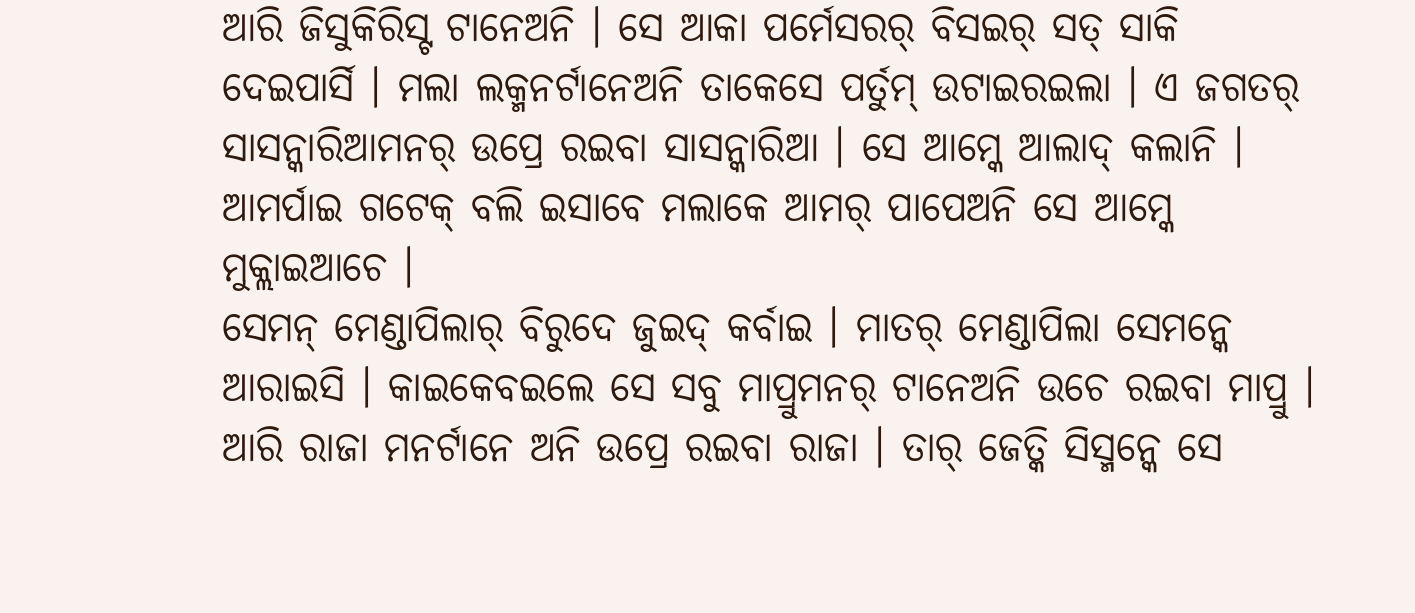ଆରି ଜିସୁକିରିସ୍ଟ ଟାନେଅନି । ସେ ଆକା ପର୍ମେସରର୍ ବିସଇର୍ ସତ୍ ସାକି ଦେଇପାର୍ସି । ମଲା ଲକ୍ମନର୍ଟାନେଅନି ତାକେସେ ପର୍ତୁମ୍ ଉଟାଇରଇଲା । ଏ ଜଗତର୍ ସାସନ୍କାରିଆମନର୍ ଉପ୍ରେ ରଇବା ସାସନ୍କାରିଆ । ସେ ଆମ୍କେ ଆଲାଦ୍ କଲାନି । ଆମର୍ପାଇ ଗଟେକ୍ ବଲି ଇସାବେ ମଲାକେ ଆମର୍ ପାପେଅନି ସେ ଆମ୍କେ ମୁକ୍ଲାଇଆଚେ ।
ସେମନ୍ ମେଣ୍ଡାପିଲାର୍ ବିରୁଦେ ଜୁଇଦ୍ କର୍ବାଇ । ମାତର୍ ମେଣ୍ଡାପିଲା ସେମନ୍କେ ଆରାଇସି । କାଇକେବଇଲେ ସେ ସବୁ ମାପ୍ରୁମନର୍ ଟାନେଅନି ଉଚେ ରଇବା ମାପ୍ରୁ । ଆରି ରାଜା ମନର୍ଟାନେ ଅନି ଉପ୍ରେ ରଇବା ରାଜା । ତାର୍ ଜେତ୍କି ସିସ୍ମନ୍କେ ସେ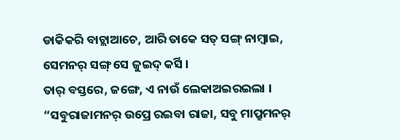ଡାକିକରି ବାଚ୍ଲାଆଚେ, ଆରି ତାକେ ସତ୍ ସଙ୍ଗ୍ ନାମ୍ବାଇ, ସେମନର୍ ସଙ୍ଗ୍ ସେ ଜୁଇଦ୍ କର୍ସି ।
ତାର୍ ବସ୍ତରେ, ଜଙ୍ଗେ, ଏ ନାଉଁ ଲେକାଅଇରଇଲା । “ସବୁରାଜାମନର୍ ଉପ୍ରେ ରଇବା ରାଜା, ସବୁ ମାପ୍ରୁମନର୍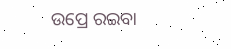ଉପ୍ରେ ରଇବା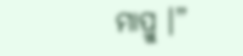ମାପ୍ରୁ ।”